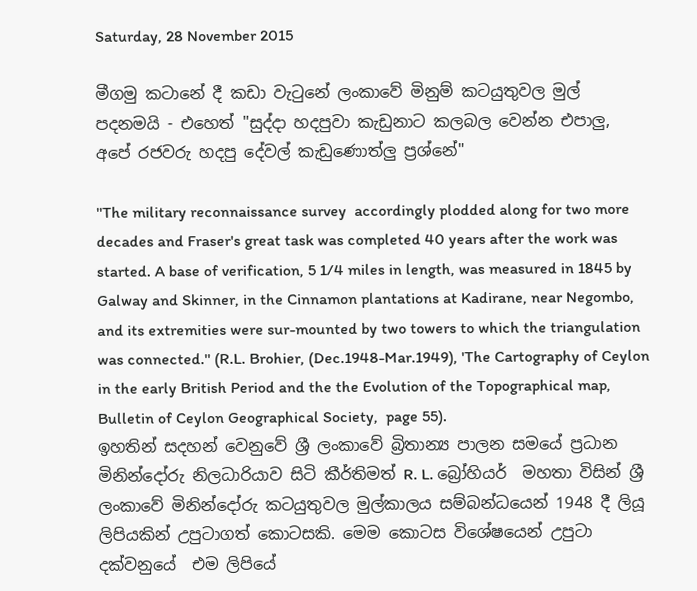Saturday, 28 November 2015

මීගමු කටානේ දී කඩා වැටුනේ ලංකාවේ මිනුම් කටයුතුවල මුල් පදනමයි - එහෙත් "සුද්දා හදපුවා කැඩුනාට කලබල වෙන්න එපාලු, අපේ රජවරු හදපු දේවල් කැඩුණොත්ලු ප්‍රශ්නේ"

''The military reconnaissance survey  accordingly plodded along for two more decades and Fraser's great task was completed 40 years after the work was started. A base of verification, 5 1/4 miles in length, was measured in 1845 by Galway and Skinner, in the Cinnamon plantations at Kadirane, near Negombo, and its extremities were sur-mounted by two towers to which the triangulation was connected.'' (R.L. Brohier, (Dec.1948-Mar.1949), 'The Cartography of Ceylon in the early British Period and the the Evolution of the Topographical map,  Bulletin of Ceylon Geographical Society,  page 55).
ඉහතින් සදහන් වෙනුවේ ශ්‍රී ලංකාවේ බ්‍රිතාන්‍ය පාලන සමයේ ප්‍රධාන මිනින්දෝරු නිලධාරියාව සිටි කීර්තිමත් R. L. බ්‍රෝහියර්  මහතා විසින් ශ්‍රී ලංකාවේ මිනින්දෝරු කටයුතුවල මුල්කාලය සම්බන්ධයෙන් 1948 දී ලියූ ලිපියකින් උපුටාගත් කොටසකි. මෙම කොටස විශේෂයෙන් උපුටා දක්වනුයේ  එම ලිපියේ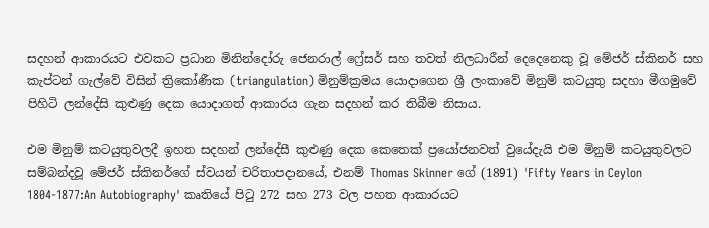සදහන් ආකාරයට එවකට ප්‍රධාන මිනින්දෝරු ජෙනරාල් ෆ්‍රේසර් සහ තවත් නිලධාරීන් දෙදෙනෙකු වූ මේජර් ස්කිනර් සහ කැප්ටන් ගැල්වේ විසින් ත්‍රිකෝණීක (triangulation) මිනුම්ක්‍රමය යොදාගෙන ශ්‍රී ලංකාවේ මිනුම් කටයුතු සදහා මීගමුවේ පිහිටි ලන්දේසි කුළුණු දෙක යොදාගත් ආකාරය ගැන සදහන් කර තිබීම නිසාය.

එම මිනුම් කටයුතුවලදී ඉහත සදහන් ලන්දේසී කුළුණු දෙක කෙතෙක් ප්‍රයෝජනවත් වුයේදැයි එම මිනුම් කටයුතුවලට සම්බන්දවූ මේජර් ස්කිනර්ගේ ස්වයන් චරිතාපදානයේ, එනම් Thomas Skinner ගේ (1891) 'Fifty Years in Ceylon 1804-1877:An Autobiography' කෘතියේ පිටු 272 සහ 273 වල පහත ආකාරයට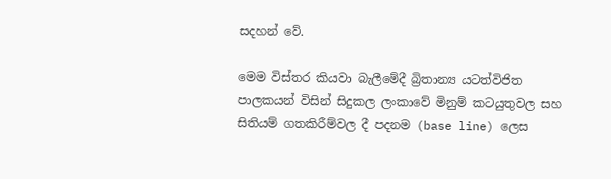සදහන් වේ.

මෙම විස්තර කියවා බැලීමේදී බ්‍රිතාන්‍ය යටත්විජිත පාලකයන් විසින් සිදුකල ලංකාවේ මිනුම් කටයුතුවල සහ සිතියම් ගතකිරීම්වල දී පදනම (base line) ලෙස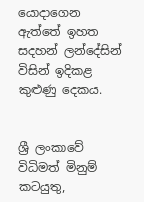යොදාගෙන ඇත්තේ ඉහත සදහන් ලන්දේසින් විසින් ඉදිකළ කුළුණු දෙකය.


ශ්‍රී ලංකාවේ  විධිමත් මිනුම් කටයුතු,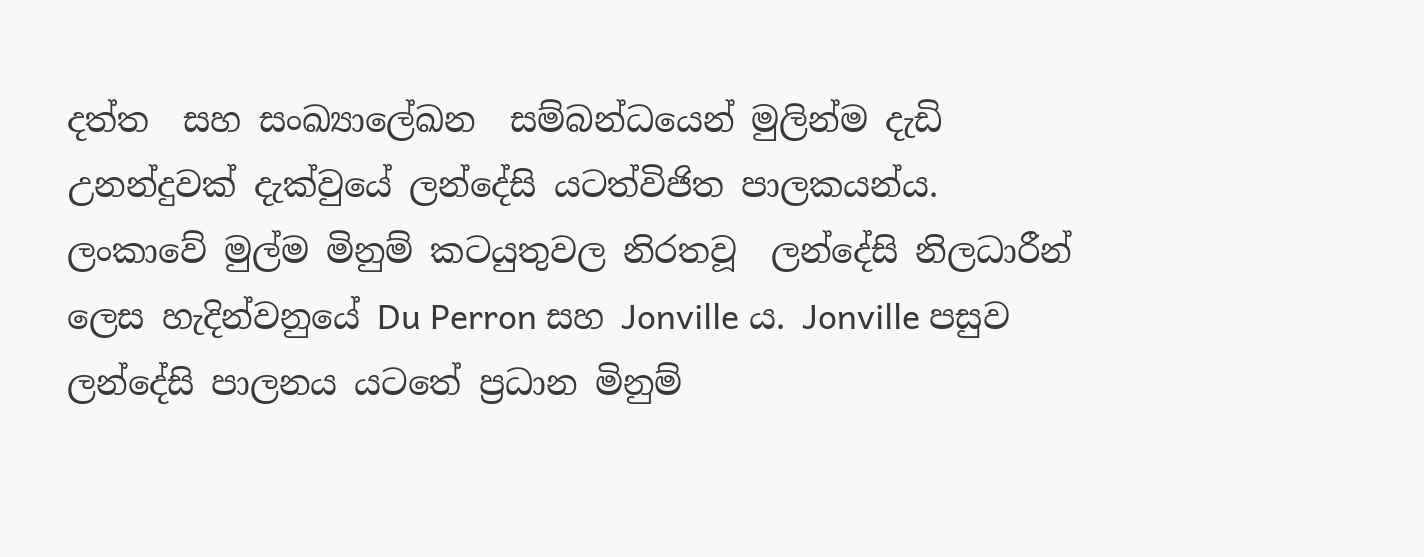දත්ත  සහ සංඛ්‍යාලේඛන  සම්බන්ධයෙන් මුලින්ම දැඩි උනන්දුවක් දැක්වුයේ ලන්දේසි යටත්විජිත පාලකයන්ය. ලංකාවේ මුල්ම මිනුම් කටයුතුවල නිරතවූ  ලන්දේසි නිලධාරීන් ලෙස හැදින්වනුයේ Du Perron සහ Jonville ය. Jonville පසුව ලන්දේසි පාලනය යටතේ ප්‍රධාන මිනුම්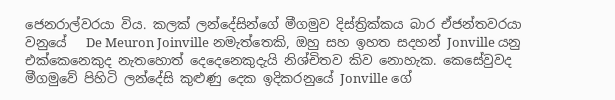ජෙනරාල්වරයා විය. කලක් ලන්දේසින්ගේ මීගමුව දිස්ත්‍රික්කය බාර ඒජන්තවරයා වනුයේ   De Meuron Joinville නමැත්තෙකි, ඔහු සහ ඉහත සදහන් Jonville යනු එක්කෙනෙකුද නැතහොත් දෙදෙනෙකුදැයි නිශ්චිතව කිව නොහැක. කෙසේවුවද මීගමුවේ පිහිටි ලන්දේසි කුළුණු දෙක ඉදිකරනුයේ Jonville ගේ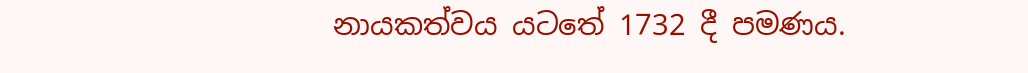නායකත්වය යටතේ 1732 දී පමණය.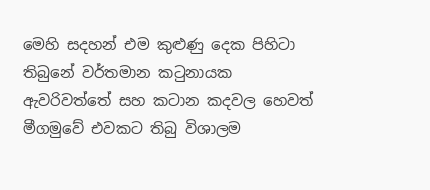මෙහි සදහන් එම කුළුණු දෙක පිහිටා තිබුනේ වර්තමාන කටුනායක ඇවරිවත්තේ සහ කටාන කදවල හෙවත් මීගමුවේ එවකට තිබු විශාලම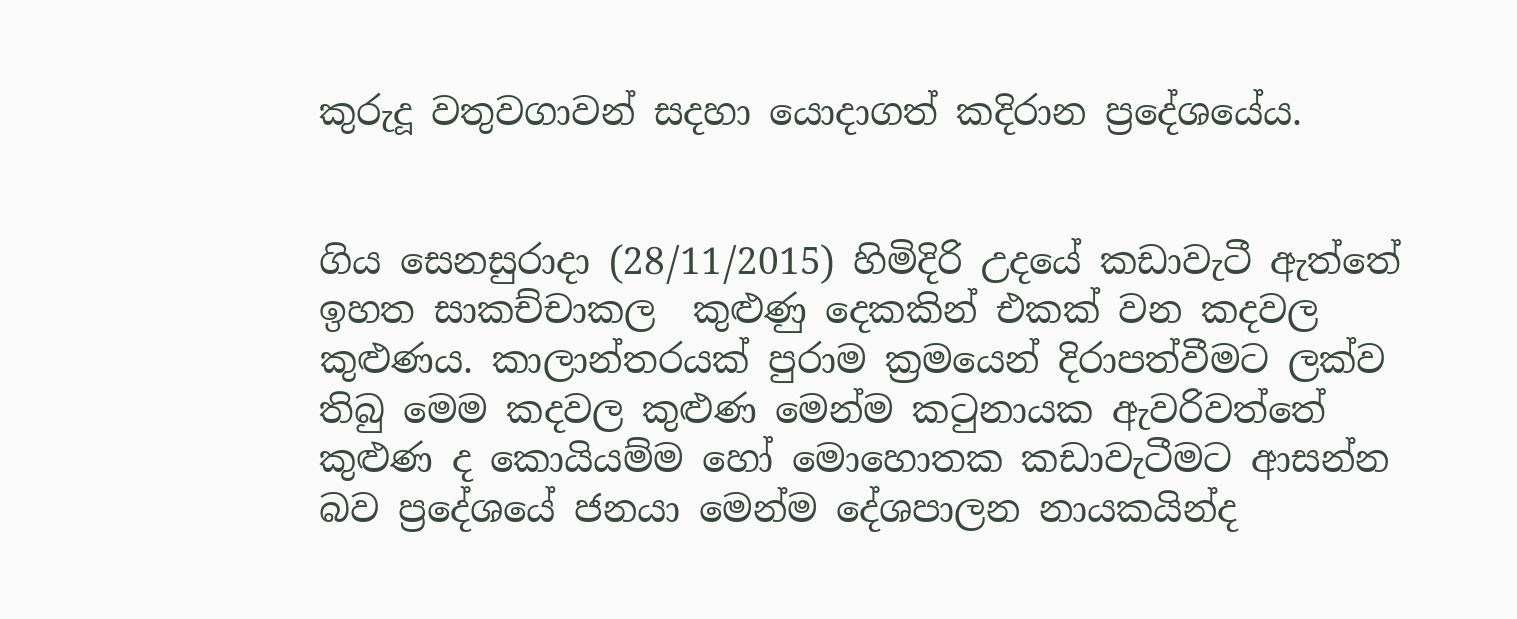කුරුදූ වතුවගාවන් සදහා යොදාගත් කදිරාන ප්‍රදේශයේය.


ගිය සෙනසුරාදා (28/11/2015) හිමිදිරි උදයේ කඩාවැටී ඇත්තේ ඉහත සාකච්චාකල  කුළුණු දෙකකින් එකක් වන කදවල කුළුණය. කාලාන්තරයක් පුරාම ක්‍රමයෙන් දිරාපත්වීමට ලක්ව තිබු මෙම කදවල කුළුණ මෙන්ම කටුනායක ඇවරිවත්තේ කුළුණ ද කොයියම්ම හෝ මොහොතක කඩාවැටීමට ආසන්න බව ප්‍රදේශයේ ජනයා මෙන්ම දේශපාලන නායකයින්ද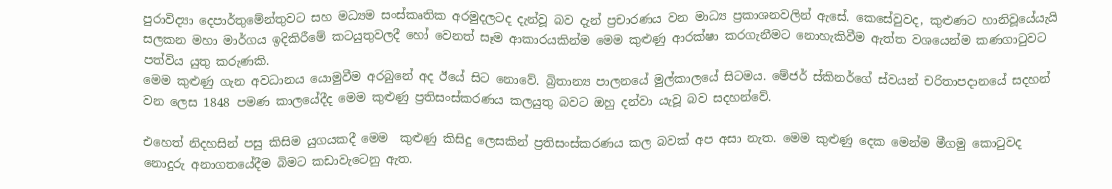පුරාවිද්‍යා දෙපාර්තුමේන්තුවට සහ මධ්‍යම සංස්කෘතික අරමුදලටද දැන්වූ බව දැන් ප්‍රචාරණය වන මාධ්‍ය ප්‍රකාශනවලින් ඇසේ. කෙසේවුවද, කුළුණට හානිවූයේයැයි සලකන මහා මාර්ගය ඉදිකිරීමේ කටයුතුවලදී හෝ වෙනත් සෑම ආකාරයකින්ම මෙම කුළුණු ආරක්ෂා කරගැනීමට නොහැකිවීම ඇත්ත වශයෙන්ම කණගාටුවට පත්විය යුතු කරුණකි.
මෙම කුළුණු ගැන අවධානය යොමුවීම අරබුනේ අද ඊයේ සිට නොවේ. බ්‍රිතාන්‍ය පාලනයේ මුල්කාලයේ සිටමය. මේජර් ස්කිනර්ගේ ස්වයන් චරිතාපදානයේ සදහන් වන ලෙස 1848 පමණ කාලයේදීද මෙම කුළුණු ප්‍රතිසංස්කරණය කලයුතු බවට ඔහු දන්වා යැවූ බව සදහන්වේ.

එහෙත් නිදහසින් පසු කිසිම යුගයකදී මෙම  කුළුණු කිසිදු ලෙසකින් ප්‍රතිසංස්කරණය කල බවක් අප අසා නැත. මෙම කුළුණු දෙක මෙන්ම මීගමු කොටුවද නොදුරු අනාගතයේදීම බිමට කඩාවැටෙනු ඇත.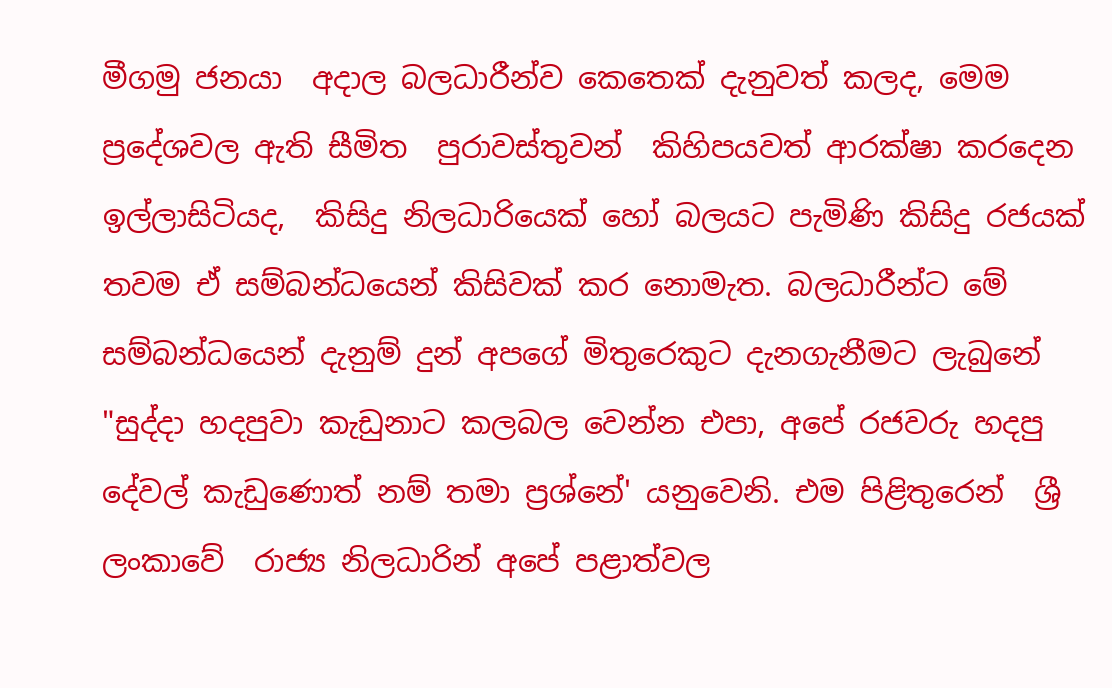මීගමු ජනයා  අදාල බලධාරීන්ව කෙතෙක් දැනුවත් කලද, මෙම ප්‍රදේශවල ඇති සීමිත  පුරාවස්තුවන්  කිහිපයවත් ආරක්ෂා කරදෙන ඉල්ලාසිටියද,  කිසිදු නිලධාරියෙක් හෝ බලයට පැමිණි කිසිදු රජයක් තවම ඒ සම්බන්ධයෙන් කිසිවක් කර නොමැත. බලධාරීන්ට මේ සම්බන්ධයෙන් දැනුම් දුන් අපගේ මිතුරෙකුට දැනගැනීමට ලැබුනේ  "සුද්දා හදපුවා කැඩුනාට කලබල වෙන්න එපා, අපේ රජවරු හදපු දේවල් කැඩුණොත් නම් තමා ප්‍රශ්නේ' යනුවෙනි. එම පිළිතුරෙන්  ශ්‍රී ලංකාවේ  රාජ්‍ය නිලධාරින් අපේ පළාත්වල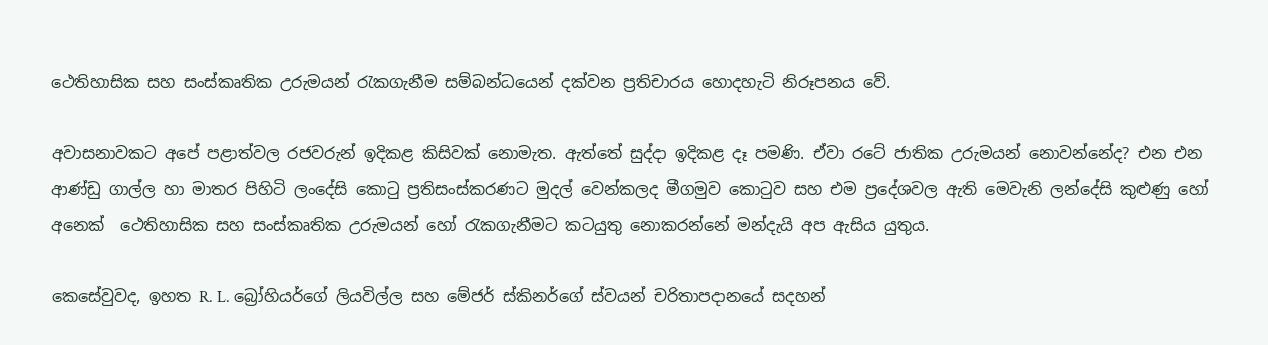ථෙතිහාසික සහ සංස්කෘතික උරුමයන් රැකගැනීම සම්බන්ධයෙන් දක්වන ප්‍රතිචාරය හොදහැටි නිරූපනය වේ.

අවාසනාවකට අපේ පළාත්වල රජවරුන් ඉදිකළ කිසිවක් නොමැත. ඇත්තේ සුද්දා ඉදිකළ දෑ පමණි. ඒවා රටේ ජාතික උරුමයන් නොවන්නේද? එන එන ආණ්ඩු ගාල්ල හා මාතර පිහිටි ලංදේසි කොටු ප්‍රතිසංස්කරණට මුදල් වෙන්කලද මීගමුව කොටුව සහ එම ප්‍රදේශවල ඇති මෙවැනි ලන්දේසි කුළුණු හෝ අනෙක්  ථෙතිහාසික සහ සංස්කෘතික උරුමයන් හෝ රැකගැනීමට කටයුතු නොකරන්නේ මන්දැයි අප ඇසිය යුතුය.

කෙසේවුවද, ඉහත R. L. බ්‍රෝහියර්ගේ ලියවිල්ල සහ මේජර් ස්කිනර්ගේ ස්වයන් චරිතාපදානයේ සදහන්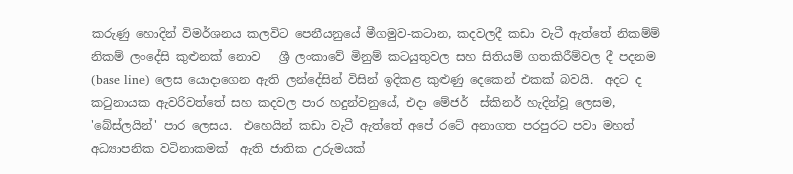කරුණු හොදින් විමර්ශනය කලවිට පෙනීයනුයේ මීගමුව-කටාන, කදවලදී කඩා වැටී ඇත්තේ නිකම්ම් නිකම් ලංදේසි කුළුනක් නොව   ශ්‍රී ලංකාවේ මිනුම් කටයුතුවල සහ සිතියම් ගතකිරීම්වල දී පදනම (base line) ලෙස යොදාගෙන ඇති ලන්දේසින් විසින් ඉදිකළ කුළුණු දෙකෙන් එකක් බවයි.  අදට ද කටුනායක ඇවරිවත්තේ සහ කදවල පාර හදුන්වනුයේ, එදා මේජර්  ස්කිනර් හැදින්වූ ලෙසම,  'බේස්ලයින්' පාර ලෙසය.  එහෙයින් කඩා වැටී ඇත්තේ අපේ රටේ අනාගත පරපුරට පවා මහත් අධ්‍යාපනික වටිනාකමක්  ඇති ජාතික උරුමයක්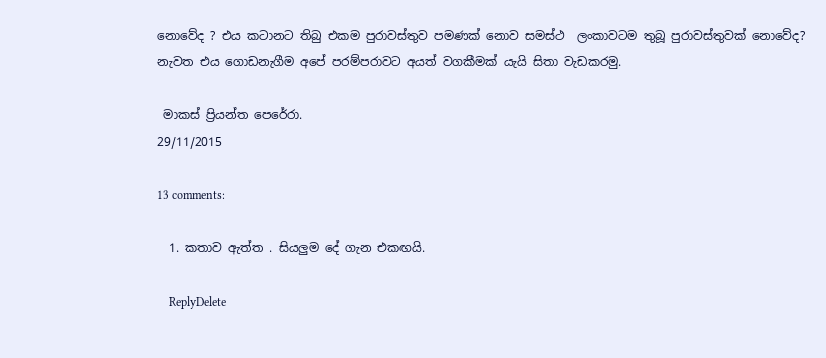නොවේද ? එය කටානට තිබු එකම පුරාවස්තුව පමණක් නොව සමස්ථ  ලංකාවටම තුබූ පුරාවස්තුවක් නොවේද? නැවත එය ගොඩනැගීම අපේ පරම්පරාවට අයත් වගකීමක් යැයි සිතා වැඩකරමු.

 මාකස් ප්‍රියන්ත පෙරේරා.
29/11/2015

13 comments:

  1. කතාව ඇත්ත . සියලුම දේ ගැන එකඟයි.

    ReplyDelete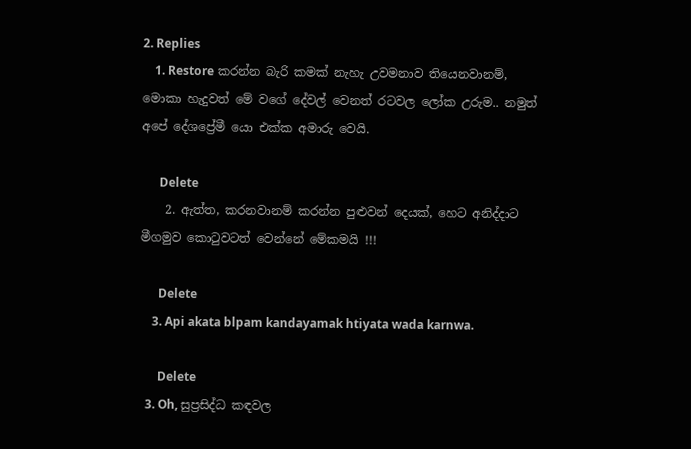2. Replies
    1. Restore කරන්න බැරි කමක් නැහැ උවමනාව තියෙනවානම්, මොකා හැදුවත් මේ වගේ දේවල් වෙනත් රටවල ලෝක උරුම.. නමුත් අපේ දේශප්‍රේමී යො එක්ක අමාරු වෙයි.

      Delete
    2. ඇත්ත, කරනවානම් කරන්න පුළුවන් දෙයක්, හෙට අනිද්දාට මීගමුව කොටුවටත් වෙන්නේ මේකමයි !!!

      Delete
    3. Api akata blpam kandayamak htiyata wada karnwa.

      Delete
  3. Oh, සුප්‍රසිද්ධ කඳවල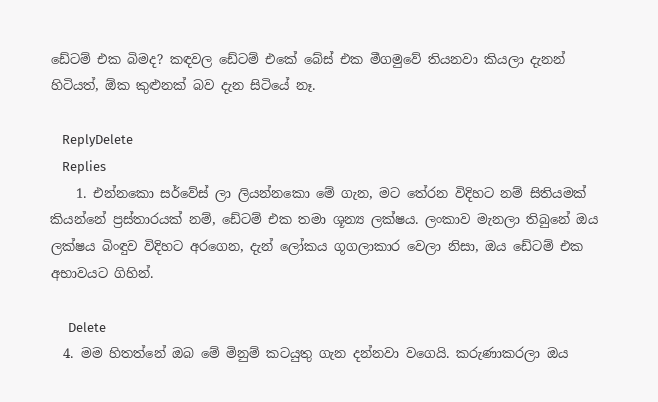ඩේටම් එක බිමද? කඳවල ඩේටම් එකේ බේස් එක මීගමුවේ තියනවා කියලා දැනන් හිටියත්, ඕක කුළුනක් බව දැන සිටියේ නෑ.

    ReplyDelete
    Replies
    1. එන්නකො සර්වේස් ලා ලියන්නකො මේ ගැන, මට තේරන විදිහට නම් සිතියමක් කියන්නේ ප්‍රස්තාරයක් නම්, ඩේටම් එක තමා ශූන්‍ය ලක්ෂය. ලංකාව මැනලා තිබුනේ ඔය ලක්ෂය බිංඳුව විදිහට අරගෙන, දැන් ලෝකය ගූගලාකාර වෙලා නිසා, ඔය ඩේටම් එක අභාවයට ගිහින්.

      Delete
  4. මම හිතත්නේ ඔබ මේ මිනුම් කටයුතු ගැන දන්නවා වගෙයි. කරුණාකරලා ඔය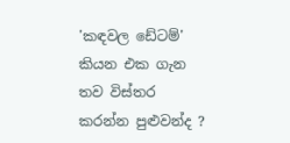'කඳවල ඩේටම්' කියන එක ගැන තව විස්තර කරන්න පුළුවන්ද ?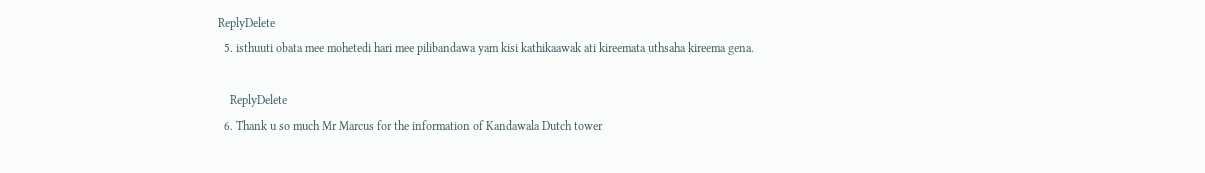ReplyDelete
  5. isthuuti obata mee mohetedi hari mee pilibandawa yam kisi kathikaawak ati kireemata uthsaha kireema gena.

    ReplyDelete
  6. Thank u so much Mr Marcus for the information of Kandawala Dutch tower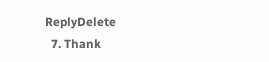ReplyDelete
  7. Thank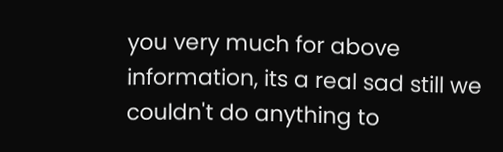you very much for above information, its a real sad still we couldn't do anything to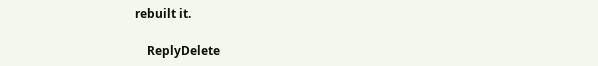rebuilt it.

    ReplyDelete